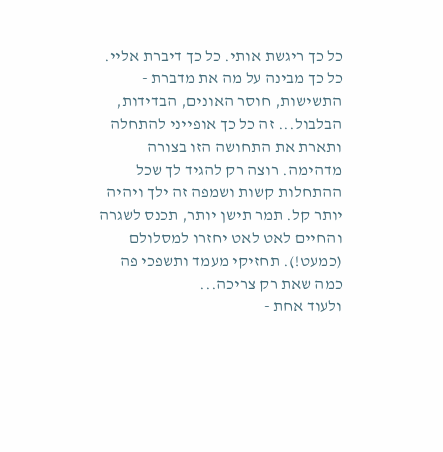כל כך ריגשת אותי. כל כך דיברת אליי. כל כך מבינה על מה את מדברת - התשישות, חוסר האונים, הבדידות, הבלבול... זה כל כך אופייני להתחלה ותארת את התחושה הזו בצורה מדהימה. רוצה רק להגיד לך שכל ההתחלות קשות ושמפה זה ילך ויהיה יותר קל. תמר תישן יותר, תכנס לשגרה והחיים לאט לאט יחזרו למסלולם (כמעט!). תחזיקי מעמד ותשפכי פה כמה שאת רק צריכה...
ולעוד אחת -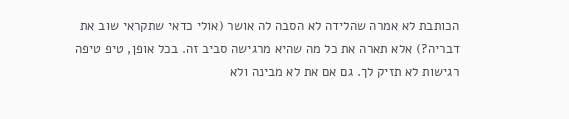הכותבת לא אמרה שהלידה לא הסבה לה אושר (אולי כדאי שתקראי שוב את דבריה?) אלא תארה את כל מה שהיא מרגישה סביב זה. בכל אופן, טיפ טיפה רגישות לא תזיק לך. גם אם את לא מבינה ולא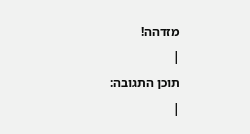מזדהה!
|
תוכן התגובה:
|